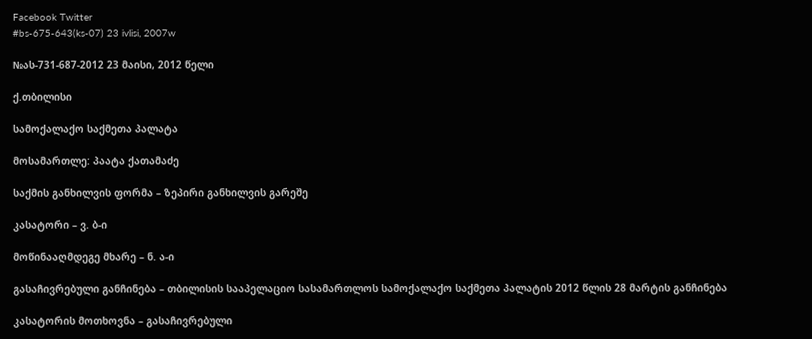Facebook Twitter
#bs-675-643(ks-07) 23 ivlisi, 2007w

№ას-731-687-2012 23 მაისი, 2012 წელი

ქ.თბილისი

სამოქალაქო საქმეთა პალატა

მოსამართლე: პაატა ქათამაძე

საქმის განხილვის ფორმა – ზეპირი განხილვის გარეშე

კასატორი – ვ. ბ-ი

მოწინააღმდეგე მხარე – ნ. ა-ი

გასაჩივრებული განჩინება – თბილისის სააპელაციო სასამართლოს სამოქალაქო საქმეთა პალატის 2012 წლის 28 მარტის განჩინება

კასატორის მოთხოვნა – გასაჩივრებული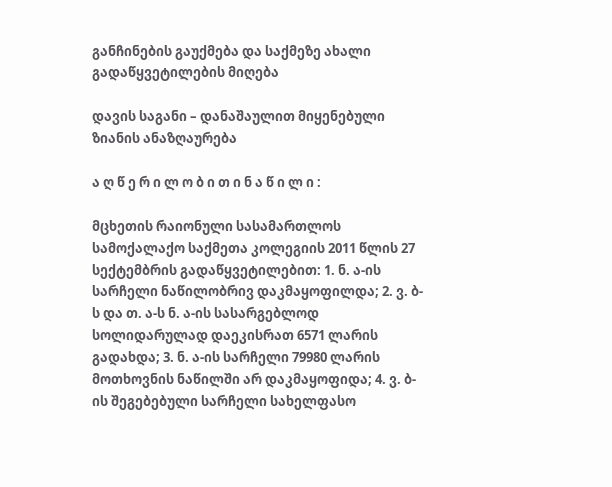განჩინების გაუქმება და საქმეზე ახალი გადაწყვეტილების მიღება

დავის საგანი – დანაშაულით მიყენებული ზიანის ანაზღაურება

ა ღ წ ე რ ი ლ ო ბ ი თ ი ნ ა წ ი ლ ი :

მცხეთის რაიონული სასამართლოს სამოქალაქო საქმეთა კოლეგიის 2011 წლის 27 სექტემბრის გადაწყვეტილებით: 1. ნ. ა-ის სარჩელი ნაწილობრივ დაკმაყოფილდა; 2. ვ. ბ-ს და თ. ა-ს ნ. ა-ის სასარგებლოდ სოლიდარულად დაეკისრათ 6571 ლარის გადახდა; 3. ნ. ა-ის სარჩელი 79980 ლარის მოთხოვნის ნაწილში არ დაკმაყოფიდა; 4. ვ. ბ-ის შეგებებული სარჩელი სახელფასო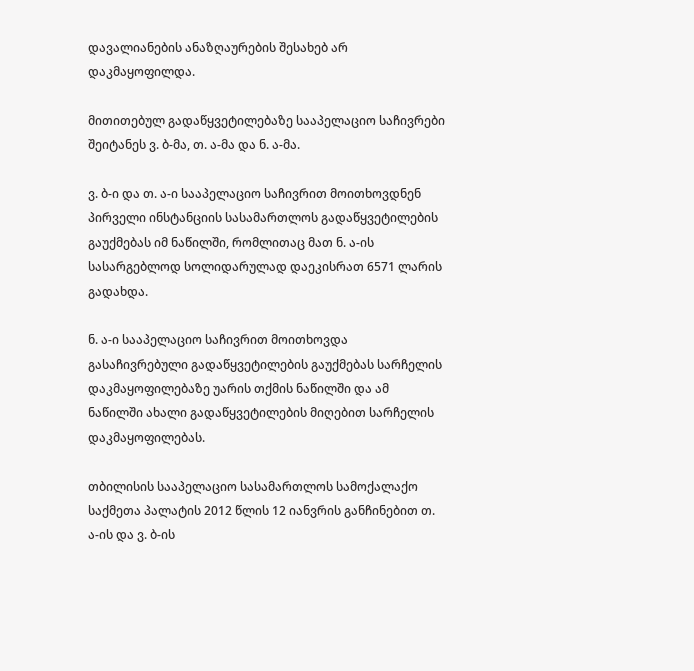დავალიანების ანაზღაურების შესახებ არ დაკმაყოფილდა.

მითითებულ გადაწყვეტილებაზე სააპელაციო საჩივრები შეიტანეს ვ. ბ-მა, თ. ა-მა და ნ. ა-მა.

ვ. ბ-ი და თ. ა-ი სააპელაციო საჩივრით მოითხოვდნენ პირველი ინსტანციის სასამართლოს გადაწყვეტილების გაუქმებას იმ ნაწილში, რომლითაც მათ ნ. ა-ის სასარგებლოდ სოლიდარულად დაეკისრათ 6571 ლარის გადახდა.

ნ. ა-ი სააპელაციო საჩივრით მოითხოვდა გასაჩივრებული გადაწყვეტილების გაუქმებას სარჩელის დაკმაყოფილებაზე უარის თქმის ნაწილში და ამ ნაწილში ახალი გადაწყვეტილების მიღებით სარჩელის დაკმაყოფილებას.

თბილისის სააპელაციო სასამართლოს სამოქალაქო საქმეთა პალატის 2012 წლის 12 იანვრის განჩინებით თ. ა-ის და ვ. ბ-ის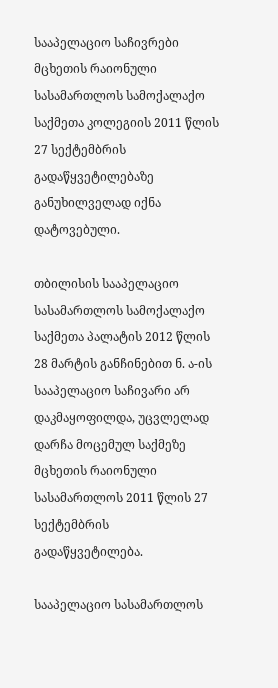სააპელაციო საჩივრები მცხეთის რაიონული სასამართლოს სამოქალაქო საქმეთა კოლეგიის 2011 წლის 27 სექტემბრის გადაწყვეტილებაზე განუხილველად იქნა დატოვებული.

თბილისის სააპელაციო სასამართლოს სამოქალაქო საქმეთა პალატის 2012 წლის 28 მარტის განჩინებით ნ. ა-ის სააპელაციო საჩივარი არ დაკმაყოფილდა, უცვლელად დარჩა მოცემულ საქმეზე მცხეთის რაიონული სასამართლოს 2011 წლის 27 სექტემბრის გადაწყვეტილება.

სააპელაციო სასამართლოს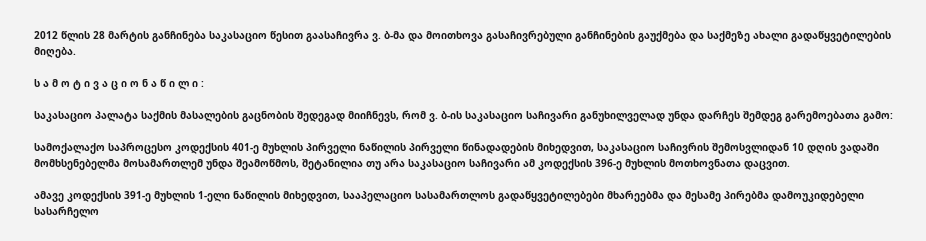2012 წლის 28 მარტის განჩინება საკასაციო წესით გაასაჩივრა ვ. ბ-მა და მოითხოვა გასაჩივრებული განჩინების გაუქმება და საქმეზე ახალი გადაწყვეტილების მიღება.

ს ა მ ო ტ ი ვ ა ც ი ო ნ ა წ ი ლ ი :

საკასაციო პალატა საქმის მასალების გაცნობის შედეგად მიიჩნევს, რომ ვ. ბ-ის საკასაციო საჩივარი განუხილველად უნდა დარჩეს შემდეგ გარემოებათა გამო:

სამოქალაქო საპროცესო კოდექსის 401-ე მუხლის პირველი ნაწილის პირველი წინადადების მიხედვით, საკასაციო საჩივრის შემოსვლიდან 10 დღის ვადაში მომხსენებელმა მოსამართლემ უნდა შეამოწმოს, შეტანილია თუ არა საკასაციო საჩივარი ამ კოდექსის 396-ე მუხლის მოთხოვნათა დაცვით.

ამავე კოდექსის 391-ე მუხლის 1-ელი ნაწილის მიხედვით, სააპელაციო სასამართლოს გადაწყვეტილებები მხარეებმა და მესამე პირებმა დამოუკიდებელი სასარჩელო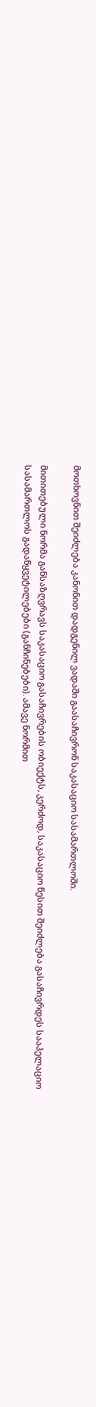მოთხოვნით შეიძლება კანონით დადგენილ ვადაში გაასაჩივრონ საკასაციო სასამართლოში.

მითითებული ნორმა განსაზღვრავს საკასაციო გასაჩივრების ობიექტს, კერძოდ, საკასაციო წესით შეიძლება გასაჩივრდეს სააპელაციო სასამართლოს გადაწყვეტილებები (განჩინებები). ამავე ნორმით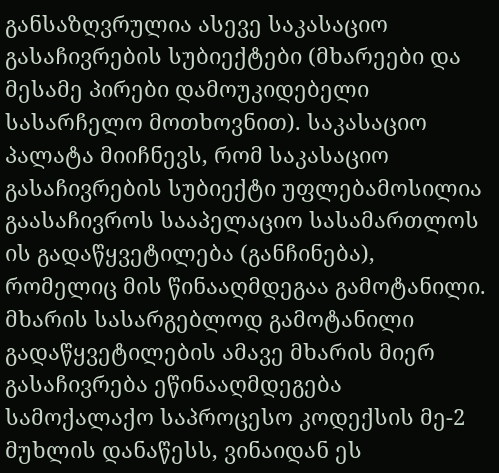განსაზღვრულია ასევე საკასაციო გასაჩივრების სუბიექტები (მხარეები და მესამე პირები დამოუკიდებელი სასარჩელო მოთხოვნით). საკასაციო პალატა მიიჩნევს, რომ საკასაციო გასაჩივრების სუბიექტი უფლებამოსილია გაასაჩივროს სააპელაციო სასამართლოს ის გადაწყვეტილება (განჩინება), რომელიც მის წინააღმდეგაა გამოტანილი. მხარის სასარგებლოდ გამოტანილი გადაწყვეტილების ამავე მხარის მიერ გასაჩივრება ეწინააღმდეგება სამოქალაქო საპროცესო კოდექსის მე-2 მუხლის დანაწესს, ვინაიდან ეს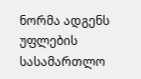ნორმა ადგენს უფლების სასამართლო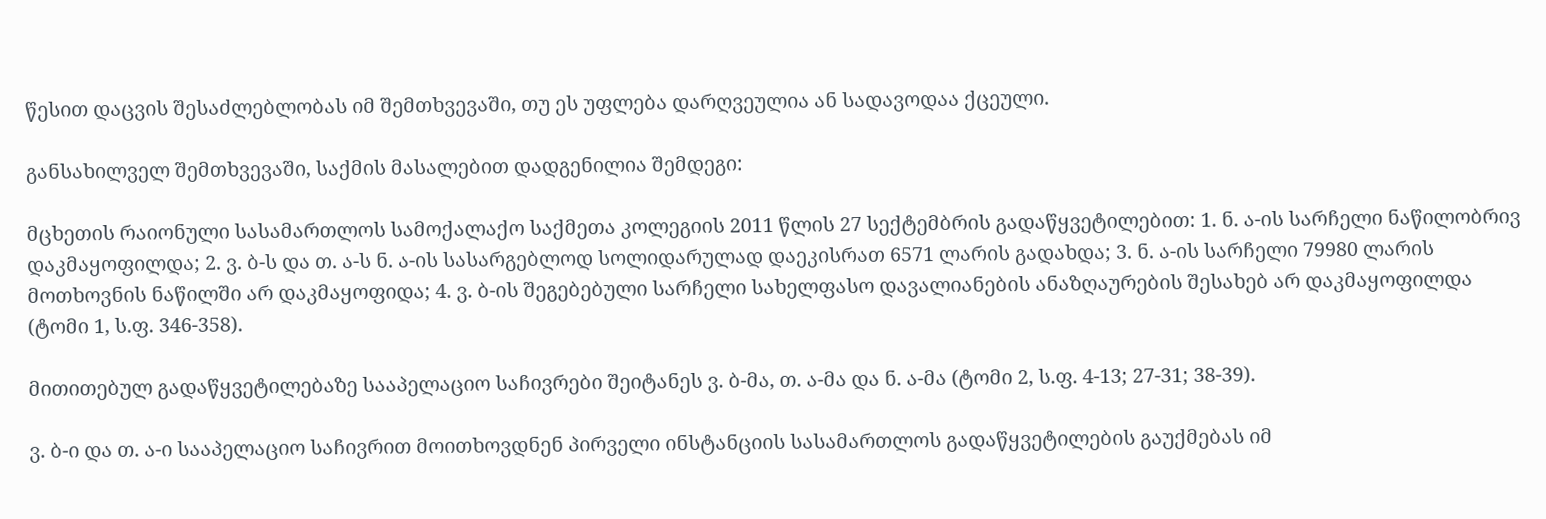წესით დაცვის შესაძლებლობას იმ შემთხვევაში, თუ ეს უფლება დარღვეულია ან სადავოდაა ქცეული.

განსახილველ შემთხვევაში, საქმის მასალებით დადგენილია შემდეგი:

მცხეთის რაიონული სასამართლოს სამოქალაქო საქმეთა კოლეგიის 2011 წლის 27 სექტემბრის გადაწყვეტილებით: 1. ნ. ა-ის სარჩელი ნაწილობრივ დაკმაყოფილდა; 2. ვ. ბ-ს და თ. ა-ს ნ. ა-ის სასარგებლოდ სოლიდარულად დაეკისრათ 6571 ლარის გადახდა; 3. ნ. ა-ის სარჩელი 79980 ლარის მოთხოვნის ნაწილში არ დაკმაყოფიდა; 4. ვ. ბ-ის შეგებებული სარჩელი სახელფასო დავალიანების ანაზღაურების შესახებ არ დაკმაყოფილდა (ტომი 1, ს.ფ. 346-358).

მითითებულ გადაწყვეტილებაზე სააპელაციო საჩივრები შეიტანეს ვ. ბ-მა, თ. ა-მა და ნ. ა-მა (ტომი 2, ს.ფ. 4-13; 27-31; 38-39).

ვ. ბ-ი და თ. ა-ი სააპელაციო საჩივრით მოითხოვდნენ პირველი ინსტანციის სასამართლოს გადაწყვეტილების გაუქმებას იმ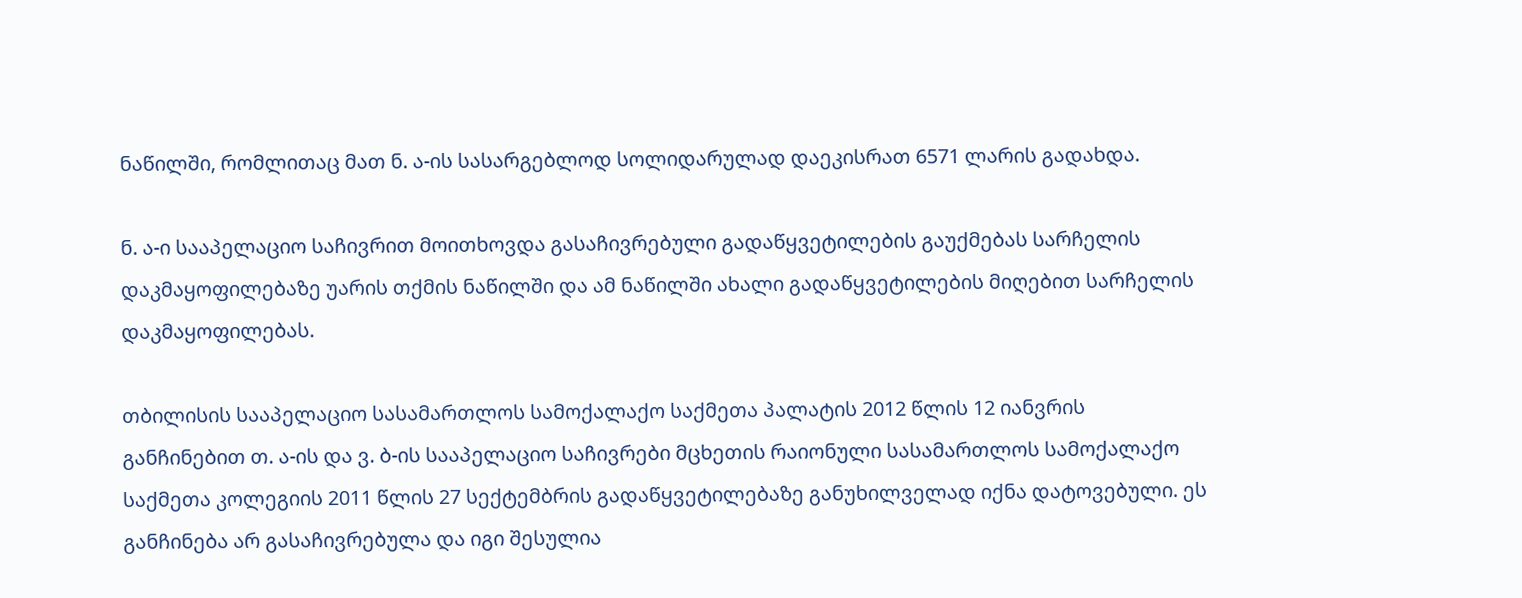ნაწილში, რომლითაც მათ ნ. ა-ის სასარგებლოდ სოლიდარულად დაეკისრათ 6571 ლარის გადახდა.

ნ. ა-ი სააპელაციო საჩივრით მოითხოვდა გასაჩივრებული გადაწყვეტილების გაუქმებას სარჩელის დაკმაყოფილებაზე უარის თქმის ნაწილში და ამ ნაწილში ახალი გადაწყვეტილების მიღებით სარჩელის დაკმაყოფილებას.

თბილისის სააპელაციო სასამართლოს სამოქალაქო საქმეთა პალატის 2012 წლის 12 იანვრის განჩინებით თ. ა-ის და ვ. ბ-ის სააპელაციო საჩივრები მცხეთის რაიონული სასამართლოს სამოქალაქო საქმეთა კოლეგიის 2011 წლის 27 სექტემბრის გადაწყვეტილებაზე განუხილველად იქნა დატოვებული. ეს განჩინება არ გასაჩივრებულა და იგი შესულია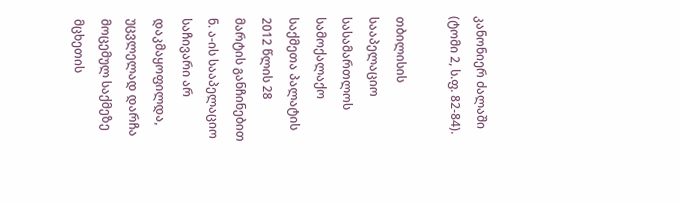კანონიერ ძალაში (ტომი 2, ს.ფ. 82-84).

თბილისის სააპელაციო სასამართლოს სამოქალაქო საქმეთა პალატის 2012 წლის 28 მარტის განჩინებით ნ. ა-ის სააპელაციო საჩივარი არ დაკმაყოფილდა, უცვლელად დარჩა მოცემულ საქმეზე მცხეთის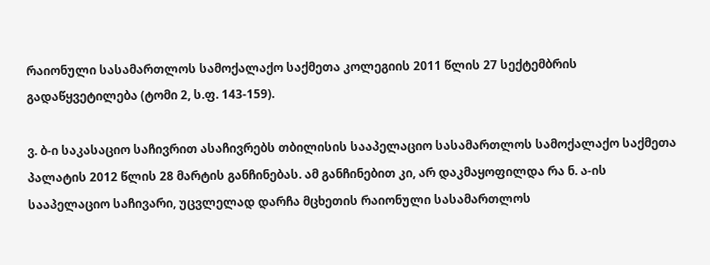რაიონული სასამართლოს სამოქალაქო საქმეთა კოლეგიის 2011 წლის 27 სექტემბრის გადაწყვეტილება (ტომი 2, ს.ფ. 143-159).

ვ. ბ-ი საკასაციო საჩივრით ასაჩივრებს თბილისის სააპელაციო სასამართლოს სამოქალაქო საქმეთა პალატის 2012 წლის 28 მარტის განჩინებას. ამ განჩინებით კი, არ დაკმაყოფილდა რა ნ. ა-ის სააპელაციო საჩივარი, უცვლელად დარჩა მცხეთის რაიონული სასამართლოს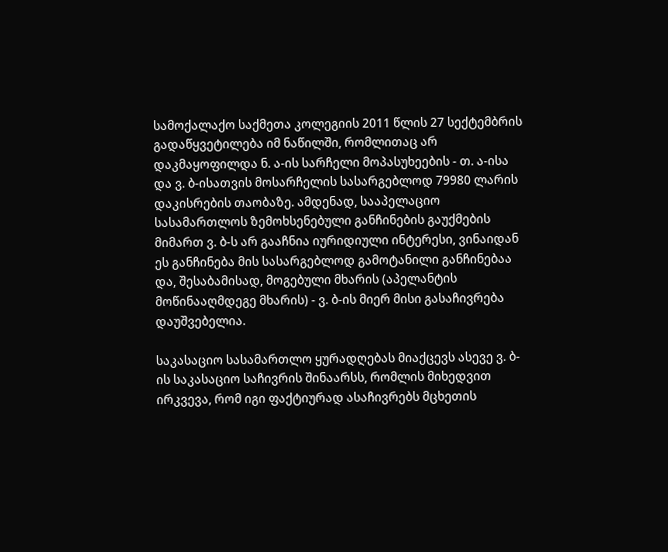სამოქალაქო საქმეთა კოლეგიის 2011 წლის 27 სექტემბრის გადაწყვეტილება იმ ნაწილში, რომლითაც არ დაკმაყოფილდა ნ. ა-ის სარჩელი მოპასუხეების - თ. ა-ისა და ვ. ბ-ისათვის მოსარჩელის სასარგებლოდ 79980 ლარის დაკისრების თაობაზე. ამდენად, სააპელაციო სასამართლოს ზემოხსენებული განჩინების გაუქმების მიმართ ვ. ბ-ს არ გააჩნია იურიდიული ინტერესი, ვინაიდან ეს განჩინება მის სასარგებლოდ გამოტანილი განჩინებაა და, შესაბამისად, მოგებული მხარის (აპელანტის მოწინააღმდეგე მხარის) - ვ. ბ-ის მიერ მისი გასაჩივრება დაუშვებელია.

საკასაციო სასამართლო ყურადღებას მიაქცევს ასევე ვ. ბ-ის საკასაციო საჩივრის შინაარსს, რომლის მიხედვით ირკვევა, რომ იგი ფაქტიურად ასაჩივრებს მცხეთის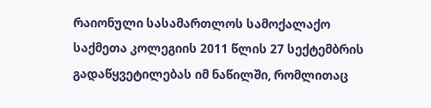რაიონული სასამართლოს სამოქალაქო საქმეთა კოლეგიის 2011 წლის 27 სექტემბრის გადაწყვეტილებას იმ ნაწილში, რომლითაც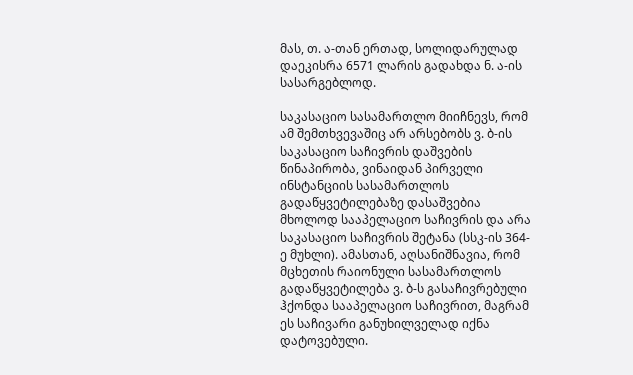მას, თ. ა-თან ერთად, სოლიდარულად დაეკისრა 6571 ლარის გადახდა ნ. ა-ის სასარგებლოდ.

საკასაციო სასამართლო მიიჩნევს, რომ ამ შემთხვევაშიც არ არსებობს ვ. ბ-ის საკასაციო საჩივრის დაშვების წინაპირობა, ვინაიდან პირველი ინსტანციის სასამართლოს გადაწყვეტილებაზე დასაშვებია მხოლოდ სააპელაციო საჩივრის და არა საკასაციო საჩივრის შეტანა (სსკ-ის 364-ე მუხლი). ამასთან, აღსანიშნავია, რომ მცხეთის რაიონული სასამართლოს გადაწყვეტილება ვ. ბ-ს გასაჩივრებული ჰქონდა სააპელაციო საჩივრით, მაგრამ ეს საჩივარი განუხილველად იქნა დატოვებული.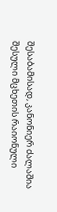შესაბამისად, კანონიერ ძალაშია შესული მცხეთის რაიონული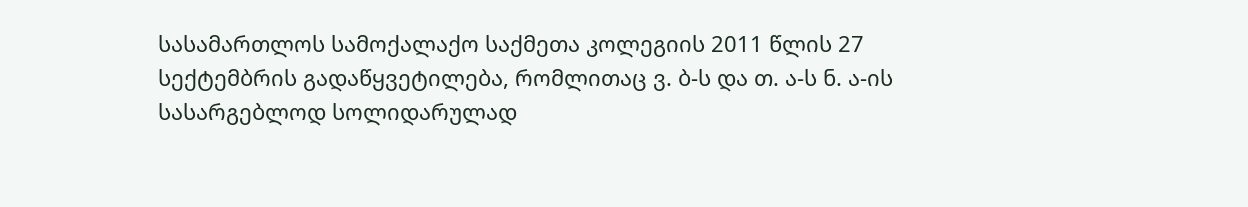სასამართლოს სამოქალაქო საქმეთა კოლეგიის 2011 წლის 27 სექტემბრის გადაწყვეტილება, რომლითაც ვ. ბ-ს და თ. ა-ს ნ. ა-ის სასარგებლოდ სოლიდარულად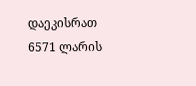დაეკისრათ 6571 ლარის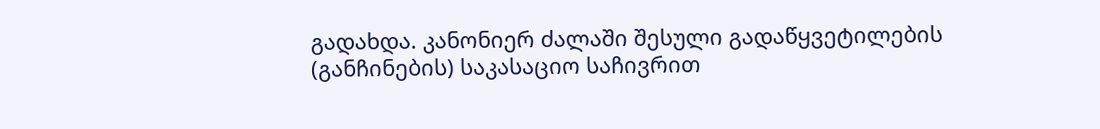გადახდა. კანონიერ ძალაში შესული გადაწყვეტილების (განჩინების) საკასაციო საჩივრით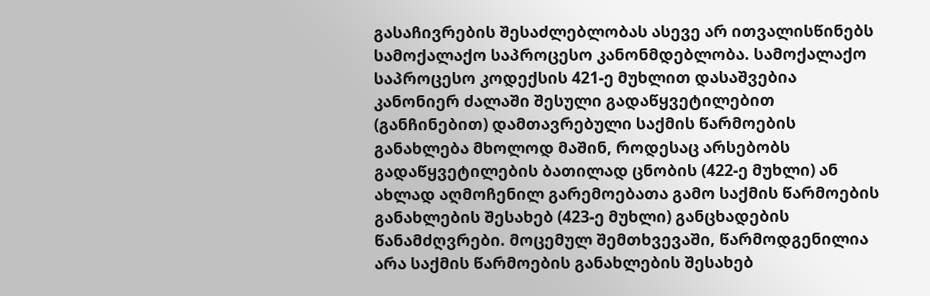გასაჩივრების შესაძლებლობას ასევე არ ითვალისწინებს სამოქალაქო საპროცესო კანონმდებლობა. სამოქალაქო საპროცესო კოდექსის 421-ე მუხლით დასაშვებია კანონიერ ძალაში შესული გადაწყვეტილებით (განჩინებით) დამთავრებული საქმის წარმოების განახლება მხოლოდ მაშინ, როდესაც არსებობს გადაწყვეტილების ბათილად ცნობის (422-ე მუხლი) ან ახლად აღმოჩენილ გარემოებათა გამო საქმის წარმოების განახლების შესახებ (423-ე მუხლი) განცხადების წანამძღვრები. მოცემულ შემთხვევაში, წარმოდგენილია არა საქმის წარმოების განახლების შესახებ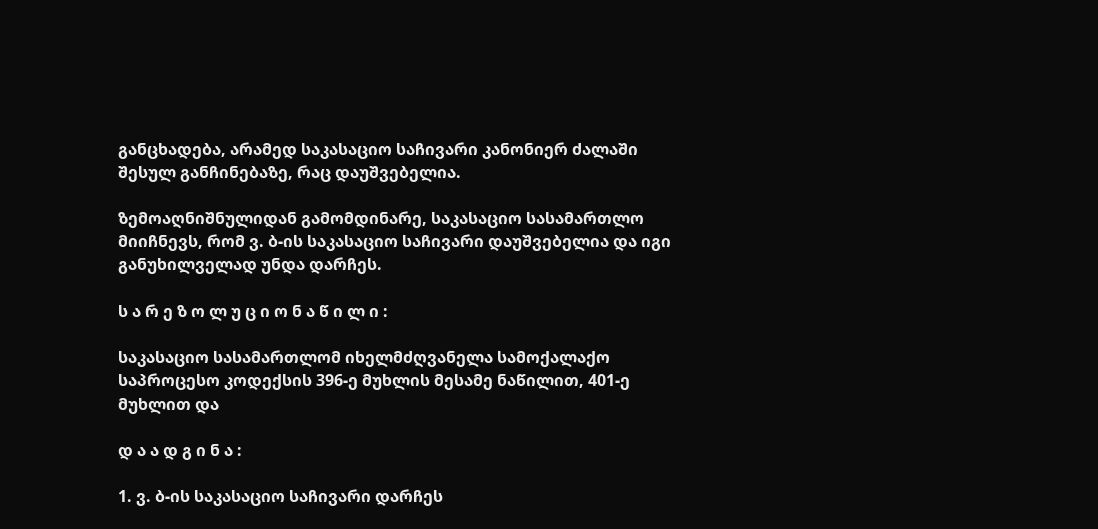განცხადება, არამედ საკასაციო საჩივარი კანონიერ ძალაში შესულ განჩინებაზე, რაც დაუშვებელია.

ზემოაღნიშნულიდან გამომდინარე, საკასაციო სასამართლო მიიჩნევს, რომ ვ. ბ-ის საკასაციო საჩივარი დაუშვებელია და იგი განუხილველად უნდა დარჩეს.

ს ა რ ე ზ ო ლ უ ც ი ო ნ ა წ ი ლ ი :

საკასაციო სასამართლომ იხელმძღვანელა სამოქალაქო საპროცესო კოდექსის 396-ე მუხლის მესამე ნაწილით, 401-ე მუხლით და

დ ა ა დ გ ი ნ ა :

1. ვ. ბ-ის საკასაციო საჩივარი დარჩეს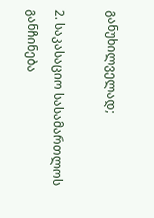განუხილველად;

2. საკასაციო სასამართლოს განჩინება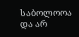საბოლოოა და არ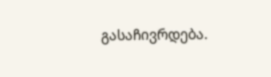გასაჩივრდება.